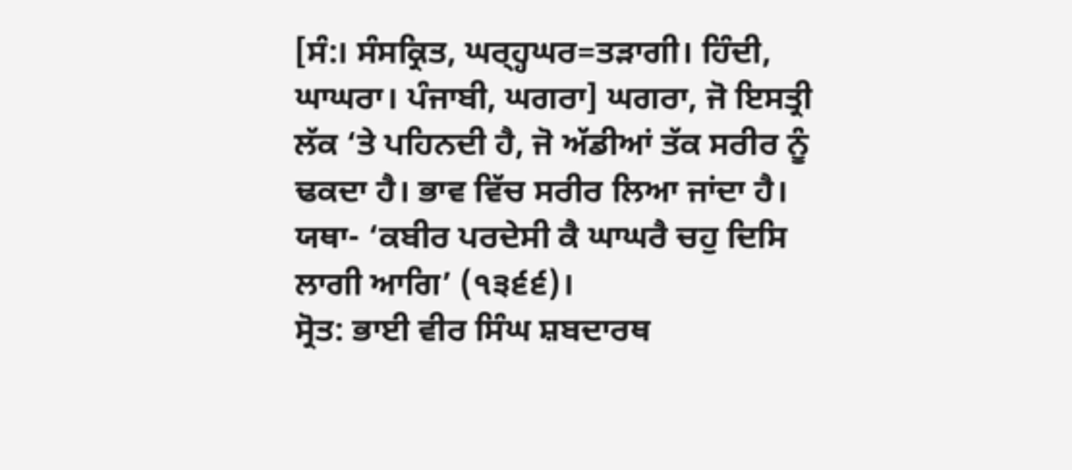[ਸੰ:। ਸੰਸਕ੍ਰਿਤ, ਘਰ੍ਹ੍ਹਘਰ=ਤੜਾਗੀ। ਹਿੰਦੀ, ਘਾਘਰਾ। ਪੰਜਾਬੀ, ਘਗਰਾ] ਘਗਰਾ, ਜੋ ਇਸਤ੍ਰੀ ਲੱਕ ‘ਤੇ ਪਹਿਨਦੀ ਹੈ, ਜੋ ਅੱਡੀਆਂ ਤੱਕ ਸਰੀਰ ਨੂੰ ਢਕਦਾ ਹੈ। ਭਾਵ ਵਿੱਚ ਸਰੀਰ ਲਿਆ ਜਾਂਦਾ ਹੈ। ਯਥਾ- ‘ਕਬੀਰ ਪਰਦੇਸੀ ਕੈ ਘਾਘਰੈ ਚਹੁ ਦਿਸਿ ਲਾਗੀ ਆਗਿ’ (੧੩੬੬)।
ਸ੍ਰੋਤ: ਭਾਈ ਵੀਰ ਸਿੰਘ ਸ਼ਬਦਾਰਥ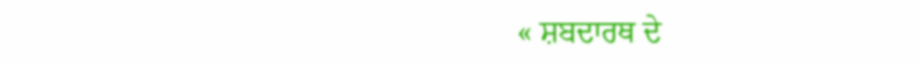« ਸ਼ਬਦਾਰਥ ਦੇ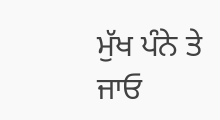ਮੁੱਖ ਪੰਨੇ ਤੇ ਜਾਓ